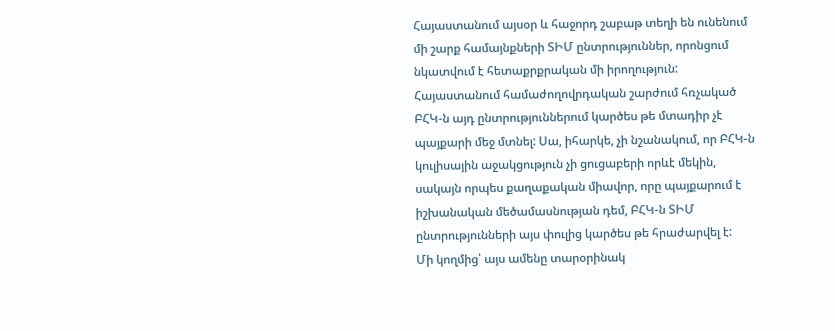Հայաստանում այսօր և հաջորդ շաբաթ տեղի են ունենում մի շարք համայնքների ՏԻՄ ընտրություններ, որոնցում նկատվում է հետաքրքրական մի իրողություն: Հայաստանում համաժողովրդական շարժում հռչակած ԲՀԿ-ն այդ ընտրություններում կարծես թե մտադիր չէ պայքարի մեջ մտնել: Սա, իհարկե, չի նշանակում, որ ԲՀԿ-ն կուլիսային աջակցություն չի ցուցաբերի որևէ մեկին, սակայն որպես քաղաքական միավոր, որը պայքարում է իշխանական մեծամասնության դեմ, ԲՀԿ-ն ՏԻՄ ընտրությունների այս փուլից կարծես թե հրաժարվել է:
Մի կողմից՝ այս ամենը տարօրինակ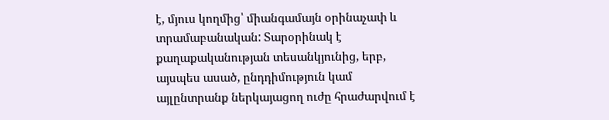է, մյուս կողմից՝ միանգամայն օրինաչափ և տրամաբանական: Տարօրինակ է քաղաքականության տեսանկյունից, երբ, այսպես ասած, ընդդիմություն կամ այլընտրանք ներկայացող ուժը հրաժարվում է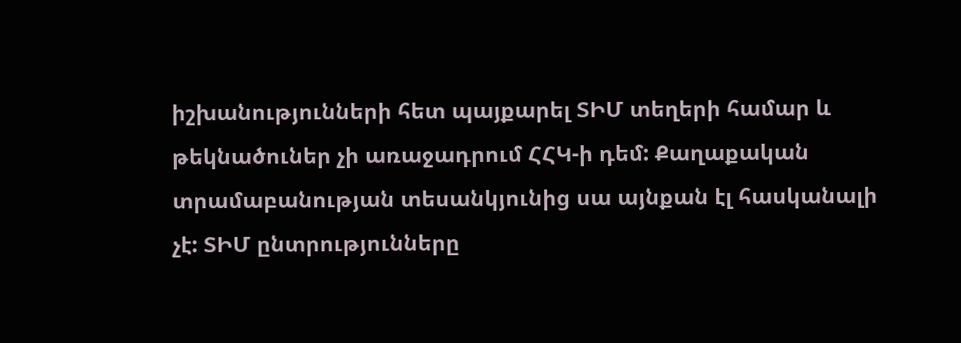իշխանությունների հետ պայքարել ՏԻՄ տեղերի համար և թեկնածուներ չի առաջադրում ՀՀԿ-ի դեմ: Քաղաքական տրամաբանության տեսանկյունից սա այնքան էլ հասկանալի չէ: ՏԻՄ ընտրությունները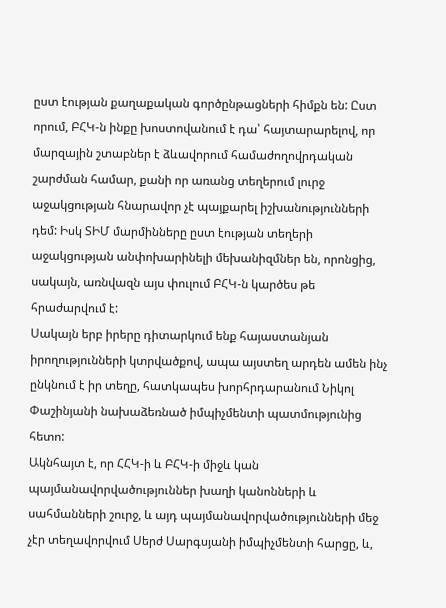ըստ էության քաղաքական գործընթացների հիմքն են: Ըստ որում, ԲՀԿ-ն ինքը խոստովանում է դա՝ հայտարարելով, որ մարզային շտաբներ է ձևավորում համաժողովրդական շարժման համար, քանի որ առանց տեղերում լուրջ աջակցության հնարավոր չէ պայքարել իշխանությունների դեմ: Իսկ ՏԻՄ մարմինները ըստ էության տեղերի աջակցության անփոխարինելի մեխանիզմներ են, որոնցից, սակայն, առնվազն այս փուլում ԲՀԿ-ն կարծես թե հրաժարվում է:
Սակայն երբ իրերը դիտարկում ենք հայաստանյան իրողությունների կտրվածքով, ապա այստեղ արդեն ամեն ինչ ընկնում է իր տեղը, հատկապես խորհրդարանում Նիկոլ Փաշինյանի նախաձեռնած իմպիչմենտի պատմությունից հետո:
Ակնհայտ է, որ ՀՀԿ-ի և ԲՀԿ-ի միջև կան պայմանավորվածություններ խաղի կանոնների և սահմանների շուրջ, և այդ պայմանավորվածությունների մեջ չէր տեղավորվում Սերժ Սարգսյանի իմպիչմենտի հարցը, և,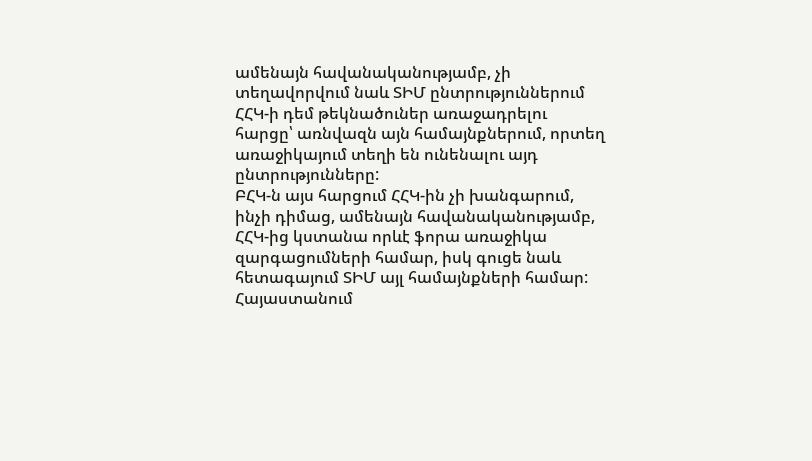ամենայն հավանականությամբ, չի տեղավորվում նաև ՏԻՄ ընտրություններում ՀՀԿ-ի դեմ թեկնածուներ առաջադրելու հարցը՝ առնվազն այն համայնքներում, որտեղ առաջիկայում տեղի են ունենալու այդ ընտրությունները:
ԲՀԿ-ն այս հարցում ՀՀԿ-ին չի խանգարում, ինչի դիմաց, ամենայն հավանականությամբ, ՀՀԿ-ից կստանա որևէ ֆորա առաջիկա զարգացումների համար, իսկ գուցե նաև հետագայում ՏԻՄ այլ համայնքների համար:
Հայաստանում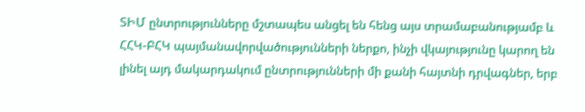ՏԻՄ ընտրությունները մշտապես անցել են հենց այս տրամաբանությամբ և ՀՀԿ-ԲՀԿ պայմանավորվածությունների ներքո, ինչի վկայությունը կարող են լինել այդ մակարդակում ընտրությունների մի քանի հայտնի դրվագներ, երբ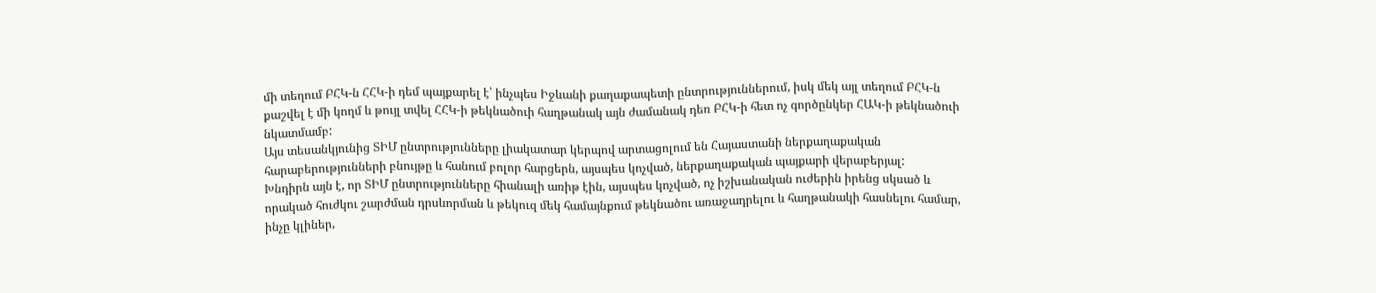մի տեղում ԲՀԿ-ն ՀՀԿ-ի դեմ պայքարել է՝ ինչպես Իջևանի քաղաքապետի ընտրություններում, իսկ մեկ այլ տեղում ԲՀԿ-ն քաշվել է մի կողմ և թույլ տվել ՀՀԿ-ի թեկնածուի հաղթանակ այն ժամանակ դեռ ԲՀԿ-ի հետ ոչ գործընկեր ՀԱԿ-ի թեկնածուի նկատմամբ:
Այս տեսանկյունից ՏԻՄ ընտրությունները լիակատար կերպով արտացոլում են Հայաստանի ներքաղաքական հարաբերությունների բնույթը և հանում բոլոր հարցերն, այսպես կոչված, ներքաղաքական պայքարի վերաբերյալ:
Խնդիրն այն է, որ ՏԻՄ ընտրությունները հիանալի առիթ էին, այսպես կոչված, ոչ իշխանական ուժերին իրենց սկսած և որակած հուժկու շարժման դրսևորման և թեկուզ մեկ համայնքում թեկնածու առաջադրելու և հաղթանակի հասնելու համար, ինչը կլիներ,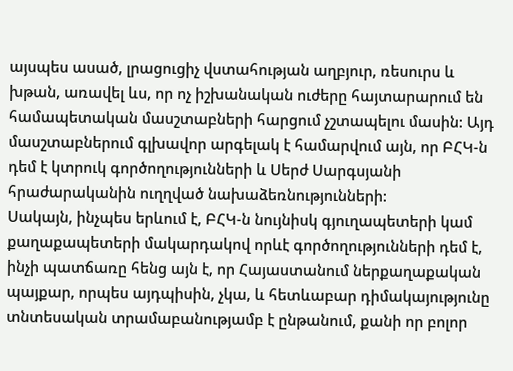այսպես ասած, լրացուցիչ վստահության աղբյուր, ռեսուրս և խթան, առավել ևս, որ ոչ իշխանական ուժերը հայտարարում են համապետական մասշտաբների հարցում չշտապելու մասին: Այդ մասշտաբներում գլխավոր արգելակ է համարվում այն, որ ԲՀԿ-ն դեմ է կտրուկ գործողությունների և Սերժ Սարգսյանի հրաժարականին ուղղված նախաձեռնությունների:
Սակայն, ինչպես երևում է, ԲՀԿ-ն նույնիսկ գյուղապետերի կամ քաղաքապետերի մակարդակով որևէ գործողությունների դեմ է, ինչի պատճառը հենց այն է, որ Հայաստանում ներքաղաքական պայքար, որպես այդպիսին, չկա, և հետևաբար դիմակայությունը տնտեսական տրամաբանությամբ է ընթանում, քանի որ բոլոր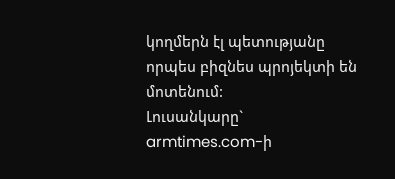կողմերն էլ պետությանը որպես բիզնես պրոյեկտի են մոտենում:
Լուսանկարը` armtimes.com-ի